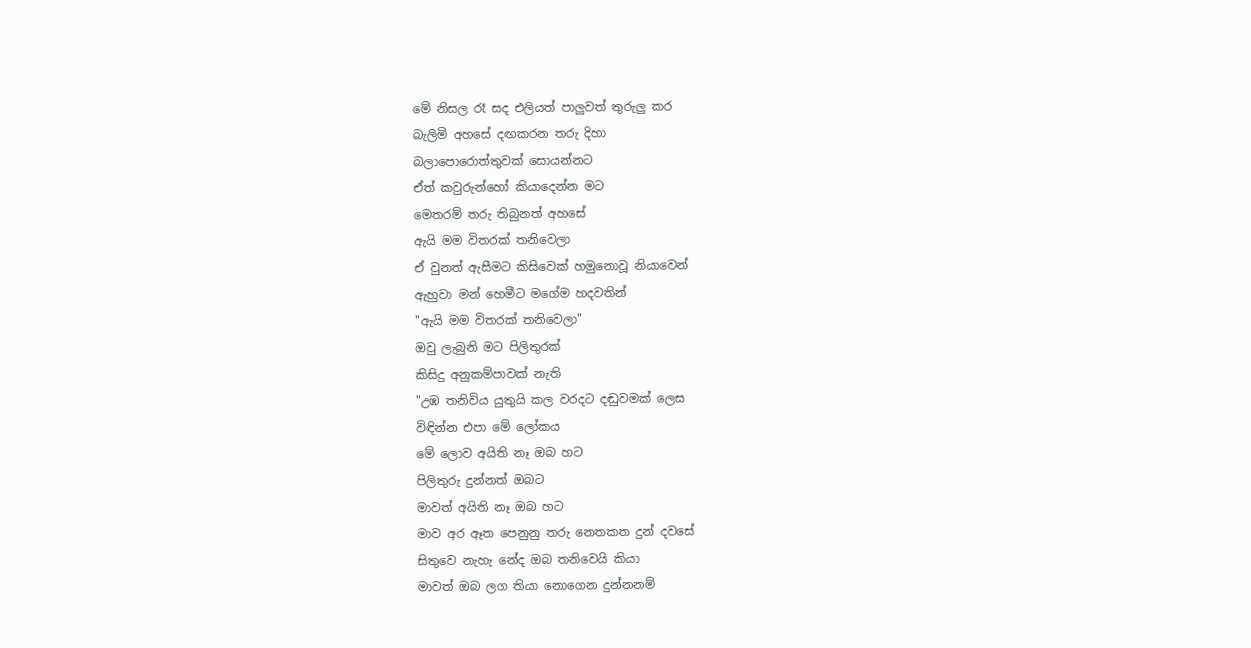මේ නිසල රෑ සද එලියත් පාලුවත් තුරුලු කර
බැලිමි අහසේ දඟකරන තරු දිහා
බලාපොරොත්තුවක් සොයන්නට
ඒත් කවුරුන්හෝ කියාදෙන්න මට
මෙතරම් තරු තිබුනත් අහසේ
ඇයි මම විතරක් තනිවෙලා
ඒ වුනත් ඇසීමට කිසිවෙක් හමුනොවූ නියාවෙන්
ඇහුවා මන් හෙමීට මගේම හදවතින්
"ඇයි මම විතරක් තනිවෙලා"
ඔවු ලැබුනි මට පිලිතුරක්
කිසිදු අනුකම්පාවක් නැති
"උඹ තනිවිය යුතුයි කල වරදට දඬුවමක් ලෙස
විඳින්න එපා මේ ලෝකය
මේ ලොව අයිති නෑ ඔබ හට
පිලිතුරු දුන්නත් ඔබට
මාවත් අයිති නෑ ඔබ හට
මාව අර ඈත පෙනුනු තරු නෙතකත දුන් දවසේ
සිතුවෙ නැහැ නේද ඔබ තනිවෙයි කියා
මාවත් ඔබ ලග තියා නොගෙන දුන්නනම්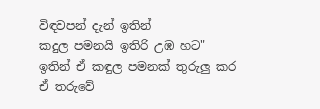විඳවපන් දැන් ඉතින්
කදුල පමනයි ඉතිරි උඹ හට"
ඉතින් ඒ කඳුල පමනක් තුරුලු කර
ඒ තරුවේ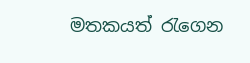මතකයත් රැගෙන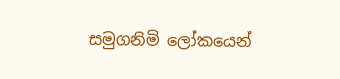සමුගනිමි ලෝකයෙන්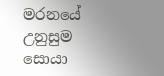මරනයේ උනුසුම සොයා